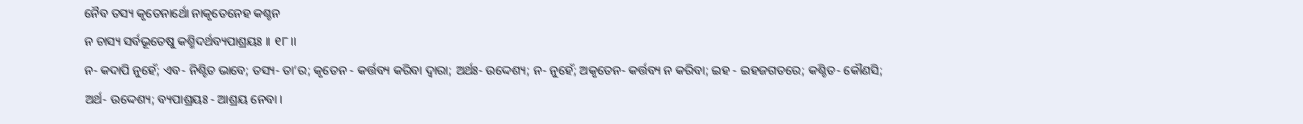ନୈବ ତସ୍ୟ କୃତେନାର୍ଥୋ ନାକୃତେନେହ କଶ୍ଚନ
ନ ଚାସ୍ୟ ସର୍ବଭୂତେଷୁ କଶ୍ମିଦର୍ଥବ୍ୟପାଶ୍ରୟଃ ।। ୧୮।।
ନ- କଦାପି ନୁହେଁ; ଏବ- ନିଶ୍ଟିତ ଭାବେ; ତସ୍ୟ- ତା’ର; କୃତେନ - କର୍ତ୍ତବ୍ୟ କରିବା ଦ୍ୱାରା; ଅର୍ଥଃ- ଉଦ୍ଦେଶ୍ୟ; ନ- ନୁହେଁ; ଅକୃତେନ- କର୍ତ୍ତବ୍ୟ ନ କରିବା; ଇହ - ଇହଜଗତରେ; କଶ୍ଚିତ- କୌଣସି; ଅର୍ଥ- ଉଦ୍ଦେଶ୍ୟ; ବ୍ୟପାଶ୍ରୟଃ - ଆଶ୍ରୟ ନେବା ।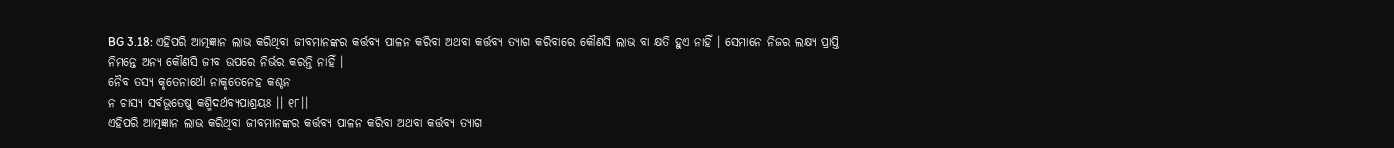BG 3.18: ଏହିପରି ଆତ୍ମଜ୍ଞାନ ଲାଭ କରିଥିବା ଜୀବମାନଙ୍କର କର୍ତ୍ତବ୍ୟ ପାଳନ କରିବା ଅଥବା କର୍ତ୍ତବ୍ୟ ତ୍ୟାଗ କରିବାରେ କୌଣସି ଲାଭ ବା କ୍ଷତି ହୁଏ ନାହିଁ । ସେମାନେ ନିଜର ଲକ୍ଷ୍ୟ ପ୍ରାପ୍ତି ନିମନ୍ତେ ଅନ୍ୟ କୌଣସି ଜୀବ ଉପରେ ନିର୍ଭର କରନ୍ତି ନାହିଁ ।
ନୈବ ତସ୍ୟ କୃତେନାର୍ଥୋ ନାକୃତେନେହ କଶ୍ଚନ
ନ ଚାସ୍ୟ ସର୍ବଭୂତେଷୁ କଶ୍ମିଦର୍ଥବ୍ୟପାଶ୍ରୟଃ ।। ୧୮।।
ଏହିପରି ଆତ୍ମଜ୍ଞାନ ଲାଭ କରିଥିବା ଜୀବମାନଙ୍କର କର୍ତ୍ତବ୍ୟ ପାଳନ କରିବା ଅଥବା କର୍ତ୍ତବ୍ୟ ତ୍ୟାଗ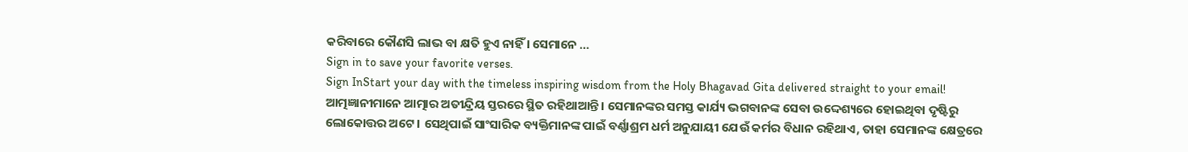କରିବାରେ କୌଣସି ଲାଭ ବା କ୍ଷତି ହୁଏ ନାହିଁ । ସେମାନେ …
Sign in to save your favorite verses.
Sign InStart your day with the timeless inspiring wisdom from the Holy Bhagavad Gita delivered straight to your email!
ଆତ୍ମଜ୍ଞାନୀମାନେ ଆତ୍ମାର ଅତୀନ୍ଦ୍ରିୟ ସ୍ତରରେ ସ୍ଥିତ ରହିଥାଆନ୍ତି । ସେମାନଙ୍କର ସମସ୍ତ କାର୍ଯ୍ୟ ଭଗବାନଙ୍କ ସେବା ଉଦ୍ଦେଶ୍ୟରେ ହୋଇଥିବା ଦୃଷ୍ଟିରୁ ଲୋକୋତ୍ତର ଅଟେ । ସେଥିପାଇଁ ସାଂସାରିକ ବ୍ୟକ୍ତିମାନଙ୍କ ପାଇଁ ବର୍ଣ୍ଣାଶ୍ରମ ଧର୍ମ ଅନୁଯାୟୀ ଯେଉଁ କର୍ମର ବିଧାନ ରହିଥାଏ, ତାହା ସେମାନଙ୍କ କ୍ଷେତ୍ରରେ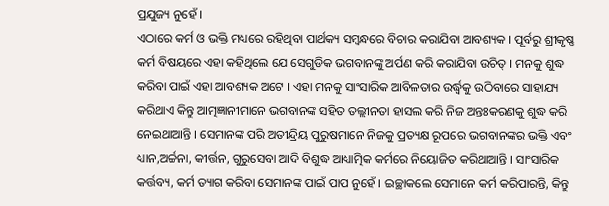ପ୍ରଯୁଜ୍ୟ ନୁହେଁ ।
ଏଠାରେ କର୍ମ ଓ ଭକ୍ତି ମଧ୍ୟରେ ରହିଥିବା ପାର୍ଥକ୍ୟ ସମ୍ବନ୍ଧରେ ବିଚାର କରାଯିବା ଆବଶ୍ୟକ । ପୂର୍ବରୁ ଶ୍ରୀକୃଷ୍ଣ କର୍ମ ବିଷୟରେ ଏହା କହିଥିଲେ ଯେ ସେଗୁଡିକ ଭଗବାନଙ୍କୁ ଅର୍ପଣ କରି କରାଯିବା ଉଚିତ୍ । ମନକୁ ଶୁଦ୍ଧ କରିବା ପାଇଁ ଏହା ଆବଶ୍ୟକ ଅଟେ । ଏହା ମନକୁ ସାଂସାରିକ ଆବିଳତାର ଉର୍ଦ୍ଧ୍ୱକୁ ଉଠିବାରେ ସାହାଯ୍ୟ କରିଥାଏ କିନ୍ତୁ ଆତ୍ମଜ୍ଞାନୀମାନେ ଭଗବାନଙ୍କ ସହିତ ତଲ୍ଲୀନତା ହାସଲ କରି ନିଜ ଅନ୍ତଃକରଣକୁ ଶୁଦ୍ଧ କରି ନେଇଥାଆନ୍ତି । ସେମାନଙ୍କ ପରି ଅତୀନ୍ଦ୍ରିୟ ପୁରୁଷମାନେ ନିଜକୁ ପ୍ରତ୍ୟକ୍ଷ ରୂପରେ ଭଗବାନଙ୍କର ଭକ୍ତି ଏବଂ ଧ୍ୟାନ,ଅର୍ଚ୍ଚନା, କୀର୍ତ୍ତନ, ଗୁରୁସେବା ଆଦି ବିଶୁଦ୍ଧ ଆଧ୍ୟାତ୍ମିକ କର୍ମରେ ନିୟୋଜିତ କରିଥାଆନ୍ତି । ସାଂସାରିକ କର୍ତ୍ତବ୍ୟ, କର୍ମ ତ୍ୟାଗ କରିବା ସେମାନଙ୍କ ପାଇଁ ପାପ ନୁହେଁ । ଇଚ୍ଛାକଲେ ସେମାନେ କର୍ମ କରିପାରନ୍ତି, କିନ୍ତୁ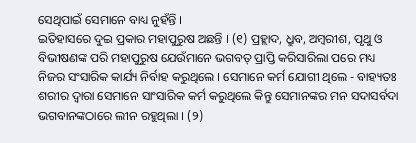ସେଥିପାଇଁ ସେମାନେ ବାଧ୍ୟ ନୁହଁନ୍ତି ।
ଇତିହାସରେ ଦୁଇ ପ୍ରକାର ମହାପୁରୁଷ ଅଛନ୍ତି । (୧) ପ୍ରହ୍ଲାଦ, ଧ୍ରୁବ, ଅମ୍ବରୀଶ, ପୃଥୁ ଓ ବିଭୀଷଣଙ୍କ ପରି ମହାପୁରୁଷ ଯେଉଁମାନେ ଭଗବତ୍ ପ୍ରାପ୍ତି କରିସାରିଲା ପରେ ମଧ୍ୟ ନିଜର ସଂସାରିକ କାର୍ଯ୍ୟ ନିର୍ବାହ କରୁଥିଲେ । ସେମାନେ କର୍ମ ଯୋଗୀ ଥିଲେ - ବାହ୍ୟତଃ ଶରୀର ଦ୍ୱାରା ସେମାନେ ସାଂସାରିକ କର୍ମ କରୁଥିଲେ କିନ୍ତୁ ସେମାନଙ୍କର ମନ ସଦାସର୍ବଦା ଭଗବାନଙ୍କଠାରେ ଲୀନ ରହୁଥିଲା । (୨)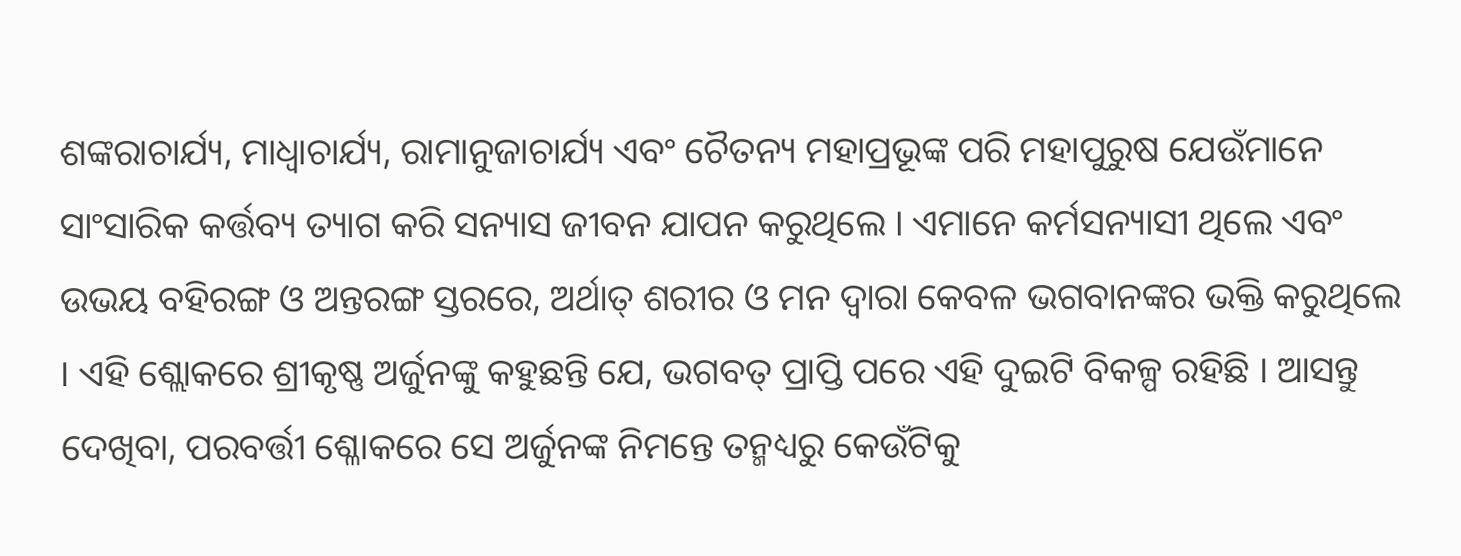ଶଙ୍କରାଚାର୍ଯ୍ୟ, ମାଧ୍ୱାଚାର୍ଯ୍ୟ, ରାମାନୁଜାଚାର୍ଯ୍ୟ ଏବଂ ଚୈତନ୍ୟ ମହାପ୍ରଭୂଙ୍କ ପରି ମହାପୁରୁଷ ଯେଉଁମାନେ ସାଂସାରିକ କର୍ତ୍ତବ୍ୟ ତ୍ୟାଗ କରି ସନ୍ୟାସ ଜୀବନ ଯାପନ କରୁଥିଲେ । ଏମାନେ କର୍ମସନ୍ୟାସୀ ଥିଲେ ଏବଂ ଉଭୟ ବହିରଙ୍ଗ ଓ ଅନ୍ତରଙ୍ଗ ସ୍ତରରେ, ଅର୍ଥାତ୍ ଶରୀର ଓ ମନ ଦ୍ୱାରା କେବଳ ଭଗବାନଙ୍କର ଭକ୍ତି କରୁଥିଲେ । ଏହି ଶ୍ଲୋକରେ ଶ୍ରୀକୃଷ୍ଣ ଅର୍ଜୁନଙ୍କୁ କହୁଛନ୍ତି ଯେ, ଭଗବତ୍ ପ୍ରାପ୍ତି ପରେ ଏହି ଦୁଇଟି ବିକଳ୍ପ ରହିଛି । ଆସନ୍ତୁ ଦେଖିବା, ପରବର୍ତ୍ତୀ ଶ୍ଳୋକରେ ସେ ଅର୍ଜୁନଙ୍କ ନିମନ୍ତେ ତନ୍ମଧ୍ୟରୁ କେଉଁଟିକୁ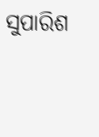ସୁପାରିଶ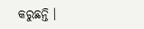କରୁଛନ୍ତି ।